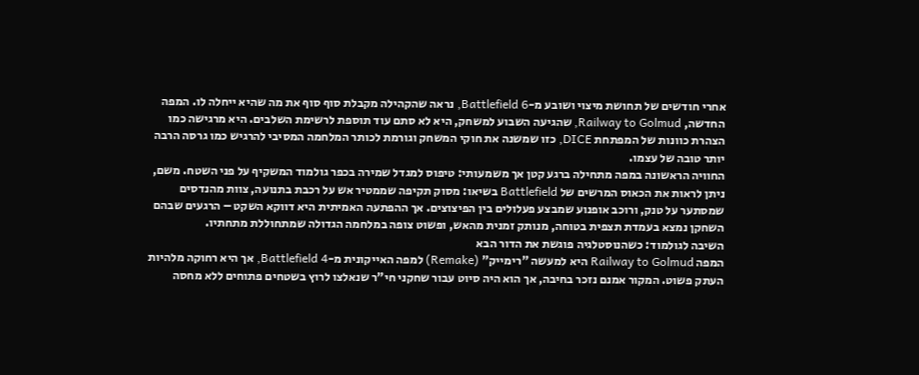אחרי חודשים של תחושת מיצוי ושובע מ-Battlefield 6, נראה שהקהילה מקבלת סוף סוף את מה שהיא ייחלה לו. המפה החדשה, Railway to Golmud, שהגיעה השבוע למשחק, היא לא סתם עוד תוספת לרשימת השלבים. היא מרגישה כמו הצהרת כוונות של המפתחת DICE, כזו שמשנה את חוקי המשחק וגורמת לכותר המלחמה המסיבי להרגיש כמו גרסה הרבה יותר טובה של עצמו.
החוויה הראשונה במפה מתחילה ברגע קטן אך משמעותי: טיפוס למגדל שמירה בכפר גולמוד המשקיף על פני השטח. משם, ניתן לראות את הכאוס המרשים של Battlefield בשיאו: מסוק תקיפה שממטיר אש על רכבת בתנועה, צוות מהנדסים שמסתער על טנק, ורוכב אופנוע שמבצע פעלולים בין הפיצוצים. אך ההפתעה האמיתית היא דווקא השקט – הרגעים שבהם השחקן נמצא בעמדת תצפית בטוחה, מנותק זמנית מהאש, ופשוט צופה במלחמה הגדולה שמתחוללת מתחתיו.
השיבה לגולמוד: כשהנוסטלגיה פוגשת את הדור הבא
המפה Railway to Golmud היא למעשה "רימייק" (Remake) למפה האייקונית מ-Battlefield 4, אך היא רחוקה מלהיות העתק פשוט. המקור אמנם נזכר בחיבה, אך הוא היה סיוט עבור שחקני חי"ר שנאלצו לרוץ בשטחים פתוחים ללא מחסה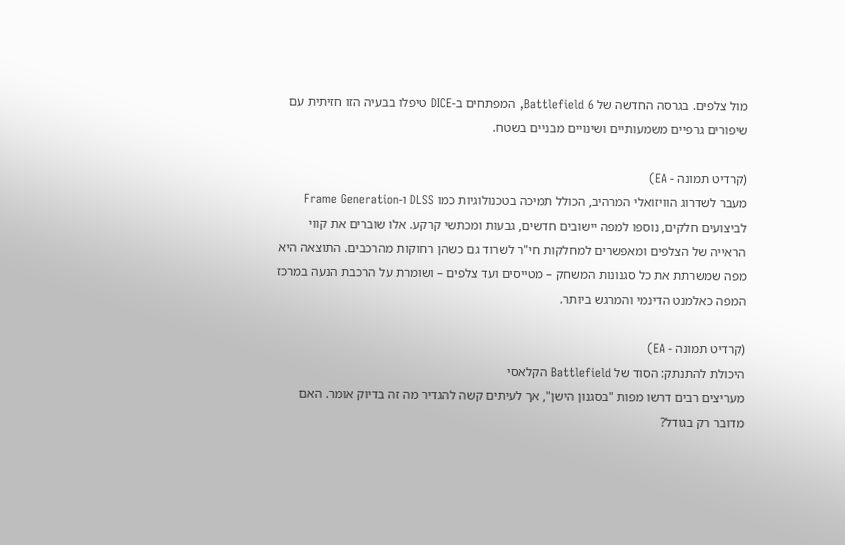מול צלפים. בגרסה החדשה של Battlefield 6, המפתחים ב-DICE טיפלו בבעיה הזו חזיתית עם שיפורים גרפיים משמעותיים ושינויים מבניים בשטח.

(קרדיט תמונה - EA)
מעבר לשדרוג הוויזואלי המרהיב, הכולל תמיכה בטכנולוגיות כמו DLSS ו-Frame Generation לביצועים חלקים, נוספו למפה יישובים חדשים, גבעות ומכתשי קרקע. אלו שוברים את קווי הראייה של הצלפים ומאפשרים למחלקות חי"ר לשרוד גם כשהן רחוקות מהרכבים. התוצאה היא מפה שמשרתת את כל סגנונות המשחק – מטייסים ועד צלפים – ושומרת על הרכבת הנעה במרכז המפה כאלמנט הדינמי והמרגש ביותר.

(קרדיט תמונה - EA)
היכולת להתנתק: הסוד של Battlefield הקלאסי
מעריצים רבים דרשו מפות "בסגנון הישן", אך לעיתים קשה להגדיר מה זה בדיוק אומר. האם מדובר רק בגודל?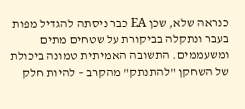כנראה שלא, שכן EA כבר ניסתה להגדיל מפות בעבר ונתקלה בביקורת על שטחים מתים ומשעממים. התשובה האמיתית טמונה ביכולת של השחקן "להתנתק" מהקרב – להיות חלק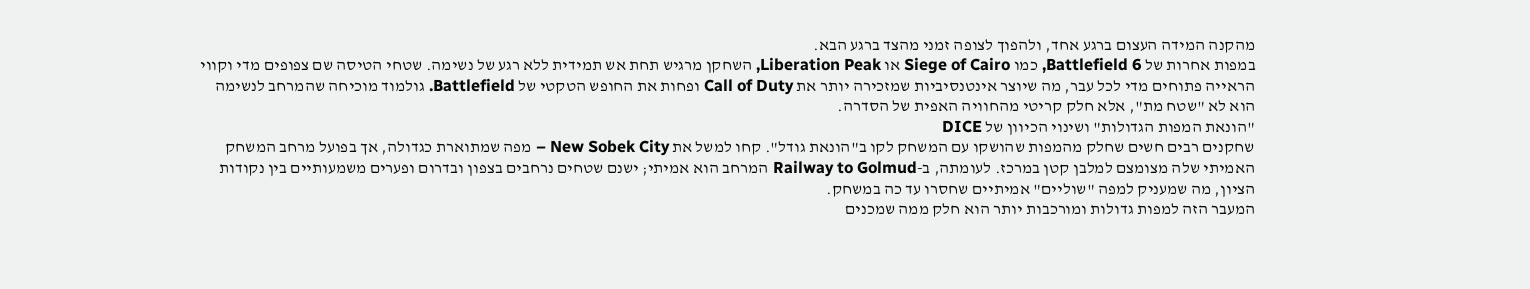מהקנה המידה העצום ברגע אחד, ולהפוך לצופה זמני מהצד ברגע הבא.
במפות אחרות של Battlefield 6, כמו Siege of Cairo או Liberation Peak, השחקן מרגיש תחת אש תמידית ללא רגע של נשימה. שטחי הטיסה שם צפופים מדי וקווי הראייה פתוחים מדי לכל עבר, מה שיוצר אינטנסיביות שמזכירה יותר את Call of Duty ופחות את החופש הטקטי של Battlefield. גולמוד מוכיחה שהמרחב לנשימה הוא לא "שטח מת", אלא חלק קריטי מהחוויה האפית של הסדרה.
"הונאת המפות הגדולות" ושינוי הכיוון של DICE
שחקנים רבים חשים שחלק מהמפות שהושקו עם המשחק לקו ב"הונאת גודל". קחו למשל את New Sobek City – מפה שמתוארת כגדולה, אך בפועל מרחב המשחק האמיתי שלה מצומצם למלבן קטן במרכז. לעומתה, ב-Railway to Golmud המרחב הוא אמיתי; ישנם שטחים נרחבים בצפון ובדרום ופערים משמעותיים בין נקודות הציון, מה שמעניק למפה "שוליים" אמיתיים שחסרו עד כה במשחק.
המעבר הזה למפות גדולות ומורכבות יותר הוא חלק ממה שמכנים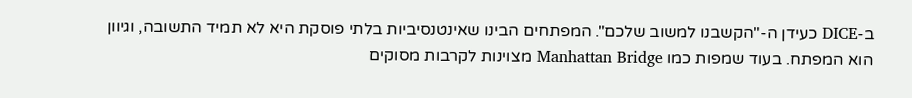ב-DICE כעידן ה-"הקשבנו למשוב שלכם". המפתחים הבינו שאינטנסיביות בלתי פוסקת היא לא תמיד התשובה, וגיוון הוא המפתח. בעוד שמפות כמו Manhattan Bridge מצוינות לקרבות מסוקים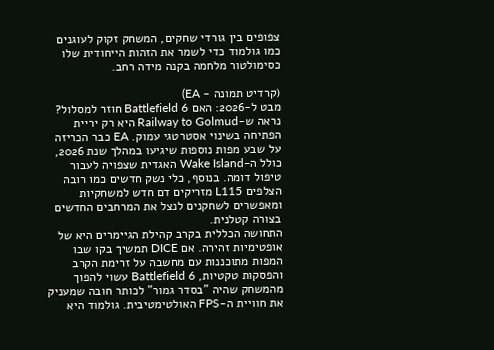צפופים בין גורדי שחקים, המשחק זקוק לעוגנים כמו גולמוד כדי לשמר את הזהות הייחודית שלו כסימולטור מלחמה בקנה מידה רחב.

(קרדיט תמונה - EA)
מבט ל-2026: האם Battlefield 6 חוזר למסלול?
נראה ש-Railway to Golmud היא רק יריית הפתיחה בשינוי אסטרטגי עמוק. EA כבר הכריזה על שבע מפות נוספות שיגיעו במהלך שנת 2026, כולל ה-Wake Island האגדית שצפויה לעבור טיפול דומה. בנוסף, כלי נשק חדשים כמו רובה הצלפים L115 מזריקים דם חדש למשחקיות ומאפשרים לשחקנים לנצל את המרחבים החדשים בצורה קטלנית.
התחושה הכללית בקרב קהילת הגיימרים היא של אופטימיות זהירה. אם DICE תמשיך בקו שבו המפות מתוכננות עם מחשבה על זרימת הקרב והפסקות טקטיות, Battlefield 6 עשוי להפוך מהמשחק שהיה "בסדר גמור" לכותר חובה שמעניק את חוויית ה-FPS האולטימטיבית. גולמוד היא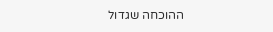ההוכחה שגדול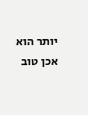יותר הוא אכן טוב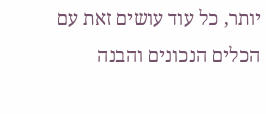יותר, כל עוד עושים זאת עם הכלים הנכונים והבנה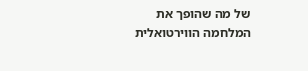של מה שהופך את המלחמה הווירטואלית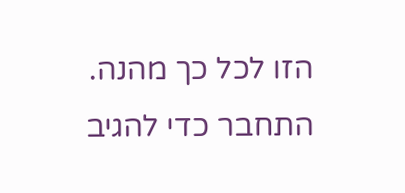הזו לכל כך מהנה.
התחבר כדי להגיב